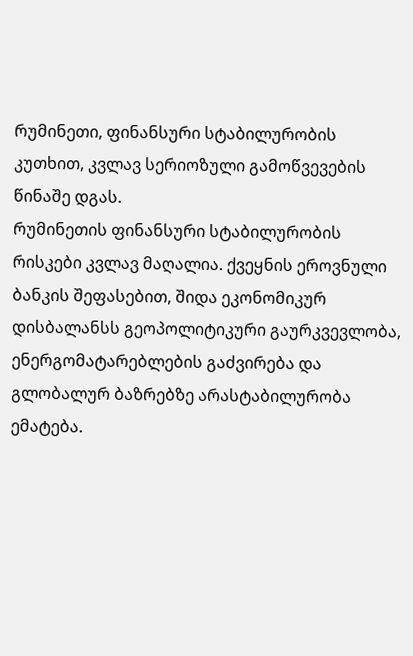რუმინეთი, ფინანსური სტაბილურობის კუთხით, კვლავ სერიოზული გამოწვევების წინაშე დგას.
რუმინეთის ფინანსური სტაბილურობის რისკები კვლავ მაღალია. ქვეყნის ეროვნული ბანკის შეფასებით, შიდა ეკონომიკურ დისბალანსს გეოპოლიტიკური გაურკვევლობა, ენერგომატარებლების გაძვირება და გლობალურ ბაზრებზე არასტაბილურობა ემატება.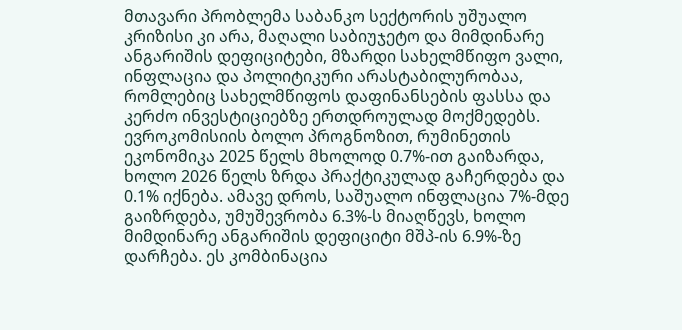მთავარი პრობლემა საბანკო სექტორის უშუალო კრიზისი კი არა, მაღალი საბიუჯეტო და მიმდინარე ანგარიშის დეფიციტები, მზარდი სახელმწიფო ვალი, ინფლაცია და პოლიტიკური არასტაბილურობაა, რომლებიც სახელმწიფოს დაფინანსების ფასსა და კერძო ინვესტიციებზე ერთდროულად მოქმედებს.
ევროკომისიის ბოლო პროგნოზით, რუმინეთის ეკონომიკა 2025 წელს მხოლოდ 0.7%-ით გაიზარდა, ხოლო 2026 წელს ზრდა პრაქტიკულად გაჩერდება და 0.1% იქნება. ამავე დროს, საშუალო ინფლაცია 7%-მდე გაიზრდება, უმუშევრობა 6.3%-ს მიაღწევს, ხოლო მიმდინარე ანგარიშის დეფიციტი მშპ-ის 6.9%-ზე დარჩება. ეს კომბინაცია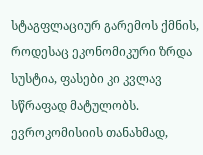სტაგფლაციურ გარემოს ქმნის, როდესაც ეკონომიკური ზრდა სუსტია, ფასები კი კვლავ სწრაფად მატულობს. ევროკომისიის თანახმად,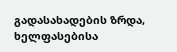გადასახადების ზრდა, ხელფასებისა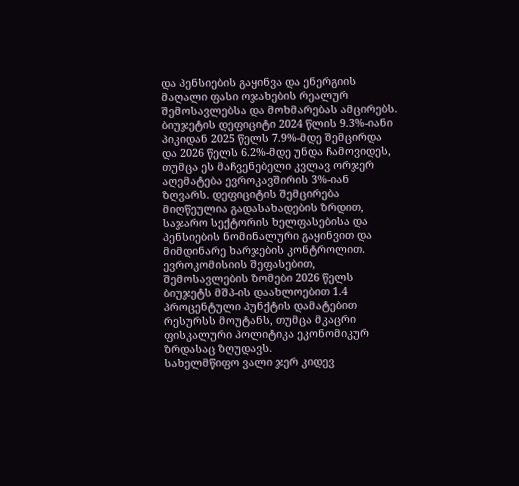და პენსიების გაყინვა და ენერგიის მაღალი ფასი ოჯახების რეალურ შემოსავლებსა და მოხმარებას ამცირებს.
ბიუჯეტის დეფიციტი 2024 წლის 9.3%-იანი პიკიდან 2025 წელს 7.9%-მდე შემცირდა და 2026 წელს 6.2%-მდე უნდა ჩამოვიდეს, თუმცა ეს მაჩვენებელი კვლავ ორჯერ აღემატება ევროკავშირის 3%-იან ზღვარს. დეფიციტის შემცირება მიღწეულია გადასახადების ზრდით, საჯარო სექტორის ხელფასებისა და პენსიების ნომინალური გაყინვით და მიმდინარე ხარჯების კონტროლით. ევროკომისიის შეფასებით, შემოსავლების ზომები 2026 წელს ბიუჯეტს მშპ-ის დაახლოებით 1.4 პროცენტული პუნქტის დამატებით რესურსს მოუტანს, თუმცა მკაცრი ფისკალური პოლიტიკა ეკონომიკურ ზრდასაც ზღუდავს.
სახელმწიფო ვალი ჯერ კიდევ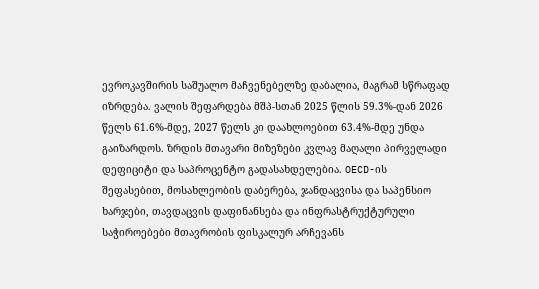ევროკავშირის საშუალო მაჩვენებელზე დაბალია, მაგრამ სწრაფად იზრდება. ვალის შეფარდება მშპ-სთან 2025 წლის 59.3%-დან 2026 წელს 61.6%-მდე, 2027 წელს კი დაახლოებით 63.4%-მდე უნდა გაიზარდოს. ზრდის მთავარი მიზეზები კვლავ მაღალი პირველადი დეფიციტი და საპროცენტო გადასახდელებია. OECD-ის შეფასებით, მოსახლეობის დაბერება, ჯანდაცვისა და საპენსიო ხარჯები, თავდაცვის დაფინანსება და ინფრასტრუქტურული საჭიროებები მთავრობის ფისკალურ არჩევანს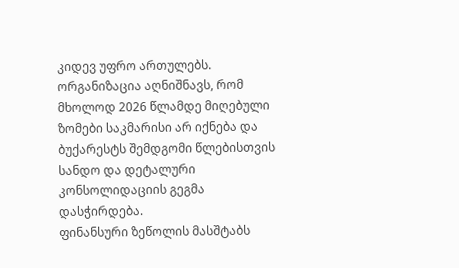კიდევ უფრო ართულებს. ორგანიზაცია აღნიშნავს, რომ მხოლოდ 2026 წლამდე მიღებული ზომები საკმარისი არ იქნება და ბუქარესტს შემდგომი წლებისთვის სანდო და დეტალური კონსოლიდაციის გეგმა დასჭირდება.
ფინანსური ზეწოლის მასშტაბს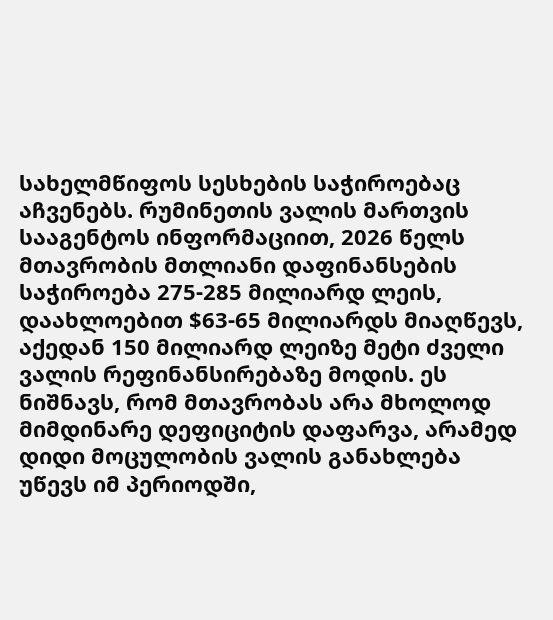სახელმწიფოს სესხების საჭიროებაც აჩვენებს. რუმინეთის ვალის მართვის სააგენტოს ინფორმაციით, 2026 წელს მთავრობის მთლიანი დაფინანსების საჭიროება 275-285 მილიარდ ლეის, დაახლოებით $63-65 მილიარდს მიაღწევს, აქედან 150 მილიარდ ლეიზე მეტი ძველი ვალის რეფინანსირებაზე მოდის. ეს ნიშნავს, რომ მთავრობას არა მხოლოდ მიმდინარე დეფიციტის დაფარვა, არამედ დიდი მოცულობის ვალის განახლება უწევს იმ პერიოდში,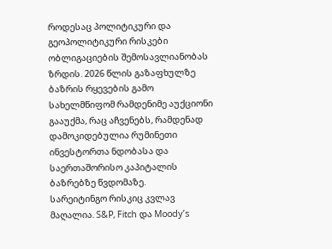როდესაც პოლიტიკური და გეოპოლიტიკური რისკები ობლიგაციების შემოსავლიანობას ზრდის. 2026 წლის გაზაფხულზე ბაზრის რყევების გამო სახელმწიფომ რამდენიმე აუქციონი გააუქმა, რაც აჩვენებს, რამდენად დამოკიდებულია რუმინეთი ინვესტორთა ნდობასა და საერთაშორისო კაპიტალის ბაზრებზე წვდომაზე.
სარეიტინგო რისკიც კვლავ მაღალია. S&P, Fitch და Moody’s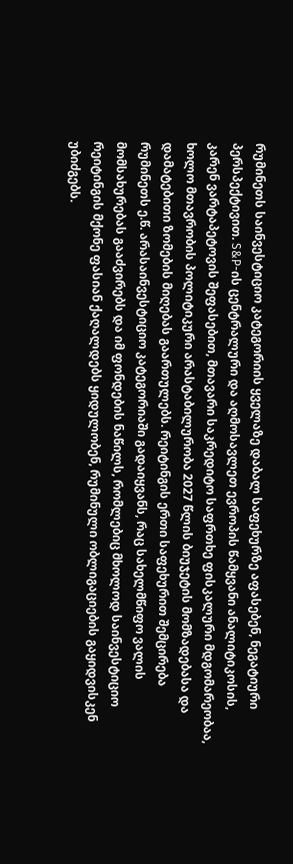რუმინეთს საინვესტიციო კატეგორიის ყველაზე დაბალ საფეხურზე აფასებენ, ნეგატიური პერსპექტივით. S&P-ის ცენტრალური და აღმოსავლეთ ევროპის წამყვანი ანალიტიკოსის, კარენ ვარტაპეტოვის შეფასებით, მთავარი საკრედიტო საფრთხე ფისკალური მდგომარეობაა, ხოლო მთავრობის პოლიტიკური არასტაბილურობა 2027 წლის ბიუჯეტის მომზადებასა და დამატებითი ზომების მიღებას გაართულებს. რეიტინგის ერთი საფეხურით შემცირება რუმინეთს ე.წ. არასაინვესტიციო კატეგორიაში გადაიყვანს, რაც სახელმწიფო ვალის მომსახურებას გააძვირებს და იმ ფონდების ნაწილს, რომლებიც მხოლოდ საინვესტიციო რეიტინგის მქონე ფასიან ქაღალდებს ყიდულობენ, რუმინული ობლიგაციების გაყიდვისკენ უბიძგებს.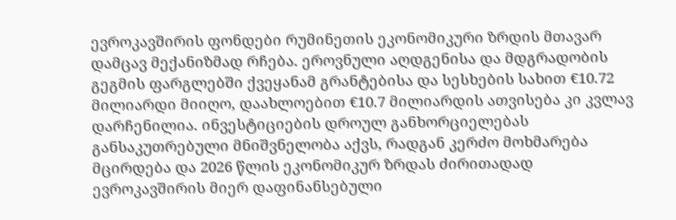ევროკავშირის ფონდები რუმინეთის ეკონომიკური ზრდის მთავარ დამცავ მექანიზმად რჩება. ეროვნული აღდგენისა და მდგრადობის გეგმის ფარგლებში ქვეყანამ გრანტებისა და სესხების სახით €10.72 მილიარდი მიიღო, დაახლოებით €10.7 მილიარდის ათვისება კი კვლავ დარჩენილია. ინვესტიციების დროულ განხორციელებას განსაკუთრებული მნიშვნელობა აქვს, რადგან კერძო მოხმარება მცირდება და 2026 წლის ეკონომიკურ ზრდას ძირითადად ევროკავშირის მიერ დაფინანსებული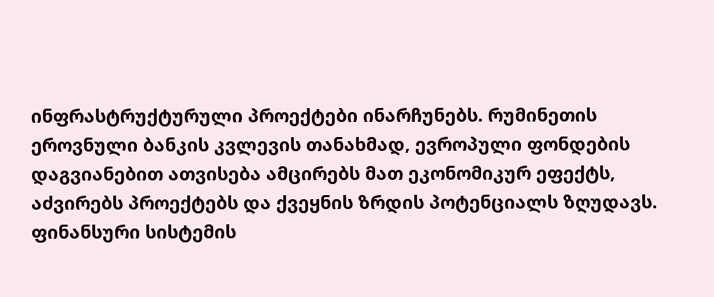ინფრასტრუქტურული პროექტები ინარჩუნებს. რუმინეთის ეროვნული ბანკის კვლევის თანახმად, ევროპული ფონდების დაგვიანებით ათვისება ამცირებს მათ ეკონომიკურ ეფექტს, აძვირებს პროექტებს და ქვეყნის ზრდის პოტენციალს ზღუდავს.
ფინანსური სისტემის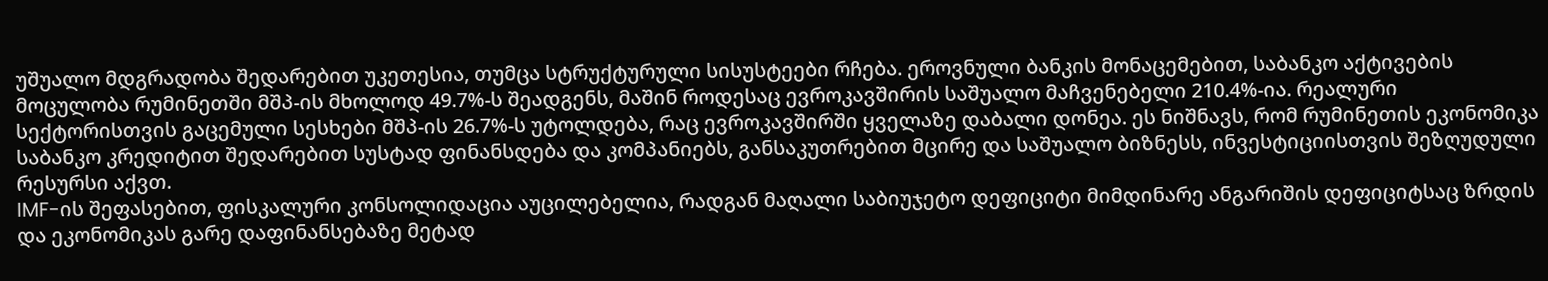უშუალო მდგრადობა შედარებით უკეთესია, თუმცა სტრუქტურული სისუსტეები რჩება. ეროვნული ბანკის მონაცემებით, საბანკო აქტივების მოცულობა რუმინეთში მშპ-ის მხოლოდ 49.7%-ს შეადგენს, მაშინ როდესაც ევროკავშირის საშუალო მაჩვენებელი 210.4%-ია. რეალური სექტორისთვის გაცემული სესხები მშპ-ის 26.7%-ს უტოლდება, რაც ევროკავშირში ყველაზე დაბალი დონეა. ეს ნიშნავს, რომ რუმინეთის ეკონომიკა საბანკო კრედიტით შედარებით სუსტად ფინანსდება და კომპანიებს, განსაკუთრებით მცირე და საშუალო ბიზნესს, ინვესტიციისთვის შეზღუდული რესურსი აქვთ.
IMF-ის შეფასებით, ფისკალური კონსოლიდაცია აუცილებელია, რადგან მაღალი საბიუჯეტო დეფიციტი მიმდინარე ანგარიშის დეფიციტსაც ზრდის და ეკონომიკას გარე დაფინანსებაზე მეტად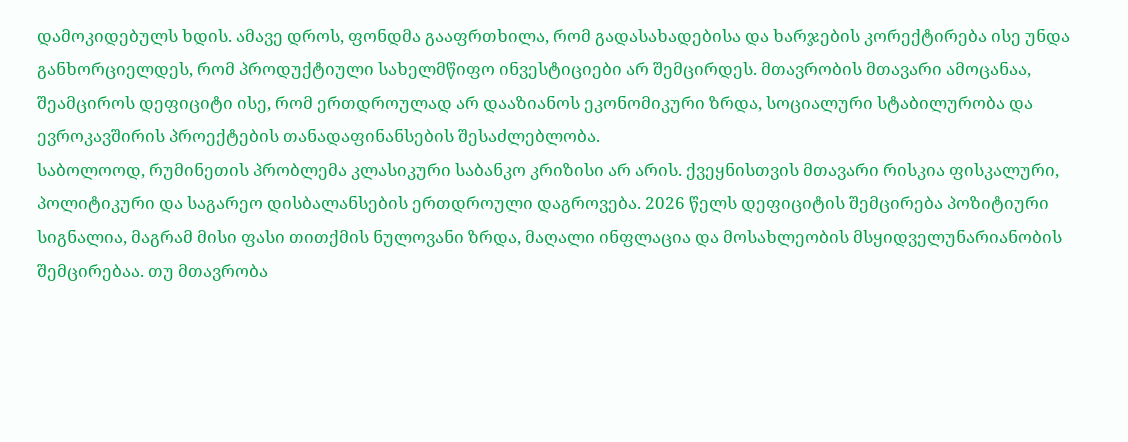დამოკიდებულს ხდის. ამავე დროს, ფონდმა გააფრთხილა, რომ გადასახადებისა და ხარჯების კორექტირება ისე უნდა განხორციელდეს, რომ პროდუქტიული სახელმწიფო ინვესტიციები არ შემცირდეს. მთავრობის მთავარი ამოცანაა, შეამციროს დეფიციტი ისე, რომ ერთდროულად არ დააზიანოს ეკონომიკური ზრდა, სოციალური სტაბილურობა და ევროკავშირის პროექტების თანადაფინანსების შესაძლებლობა.
საბოლოოდ, რუმინეთის პრობლემა კლასიკური საბანკო კრიზისი არ არის. ქვეყნისთვის მთავარი რისკია ფისკალური, პოლიტიკური და საგარეო დისბალანსების ერთდროული დაგროვება. 2026 წელს დეფიციტის შემცირება პოზიტიური სიგნალია, მაგრამ მისი ფასი თითქმის ნულოვანი ზრდა, მაღალი ინფლაცია და მოსახლეობის მსყიდველუნარიანობის შემცირებაა. თუ მთავრობა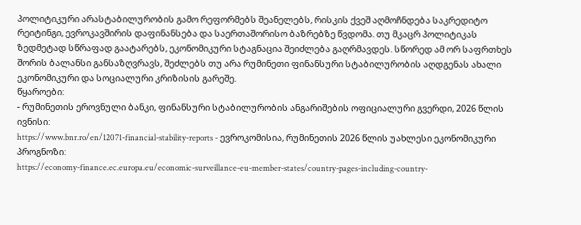პოლიტიკური არასტაბილურობის გამო რეფორმებს შეანელებს, რისკის ქვეშ აღმოჩნდება საკრედიტო რეიტინგი, ევროკავშირის დაფინანსება და საერთაშორისო ბაზრებზე წვდომა. თუ მკაცრ პოლიტიკას ზედმეტად სწრაფად გაატარებს, ეკონომიკური სტაგნაცია შეიძლება გაღრმავდეს. სწორედ ამ ორ საფრთხეს შორის ბალანსი განსაზღვრავს, შეძლებს თუ არა რუმინეთი ფინანსური სტაბილურობის აღდგენას ახალი ეკონომიკური და სოციალური კრიზისის გარეშე.
წყაროები:
- რუმინეთის ეროვნული ბანკი, ფინანსური სტაბილურობის ანგარიშების ოფიციალური გვერდი, 2026 წლის ივნისი:
https://www.bnr.ro/en/12071-financial-stability-reports - ევროკომისია, რუმინეთის 2026 წლის უახლესი ეკონომიკური პროგნოზი:
https://economy-finance.ec.europa.eu/economic-surveillance-eu-member-states/country-pages-including-country-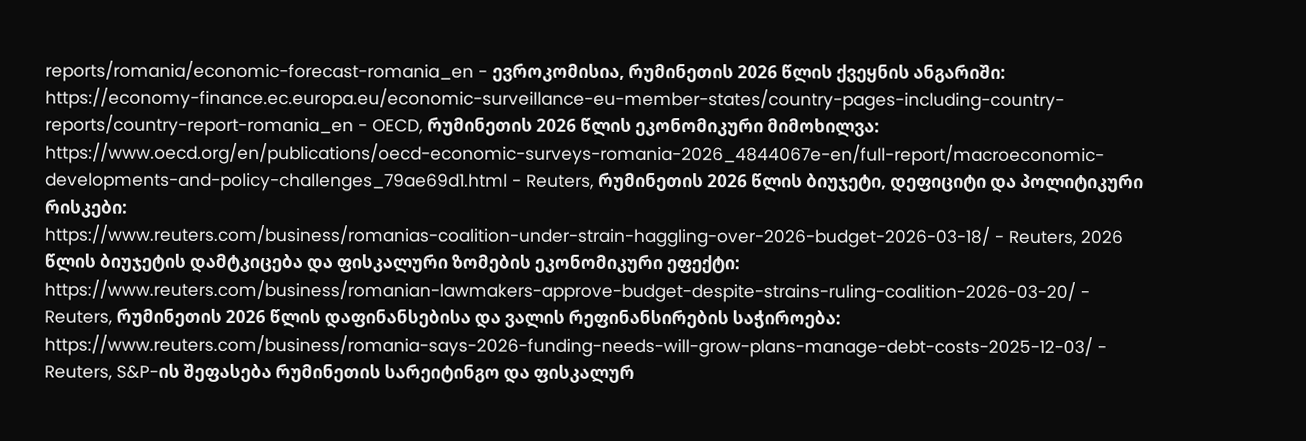reports/romania/economic-forecast-romania_en - ევროკომისია, რუმინეთის 2026 წლის ქვეყნის ანგარიში:
https://economy-finance.ec.europa.eu/economic-surveillance-eu-member-states/country-pages-including-country-reports/country-report-romania_en - OECD, რუმინეთის 2026 წლის ეკონომიკური მიმოხილვა:
https://www.oecd.org/en/publications/oecd-economic-surveys-romania-2026_4844067e-en/full-report/macroeconomic-developments-and-policy-challenges_79ae69d1.html - Reuters, რუმინეთის 2026 წლის ბიუჯეტი, დეფიციტი და პოლიტიკური რისკები:
https://www.reuters.com/business/romanias-coalition-under-strain-haggling-over-2026-budget-2026-03-18/ - Reuters, 2026 წლის ბიუჯეტის დამტკიცება და ფისკალური ზომების ეკონომიკური ეფექტი:
https://www.reuters.com/business/romanian-lawmakers-approve-budget-despite-strains-ruling-coalition-2026-03-20/ - Reuters, რუმინეთის 2026 წლის დაფინანსებისა და ვალის რეფინანსირების საჭიროება:
https://www.reuters.com/business/romania-says-2026-funding-needs-will-grow-plans-manage-debt-costs-2025-12-03/ - Reuters, S&P-ის შეფასება რუმინეთის სარეიტინგო და ფისკალურ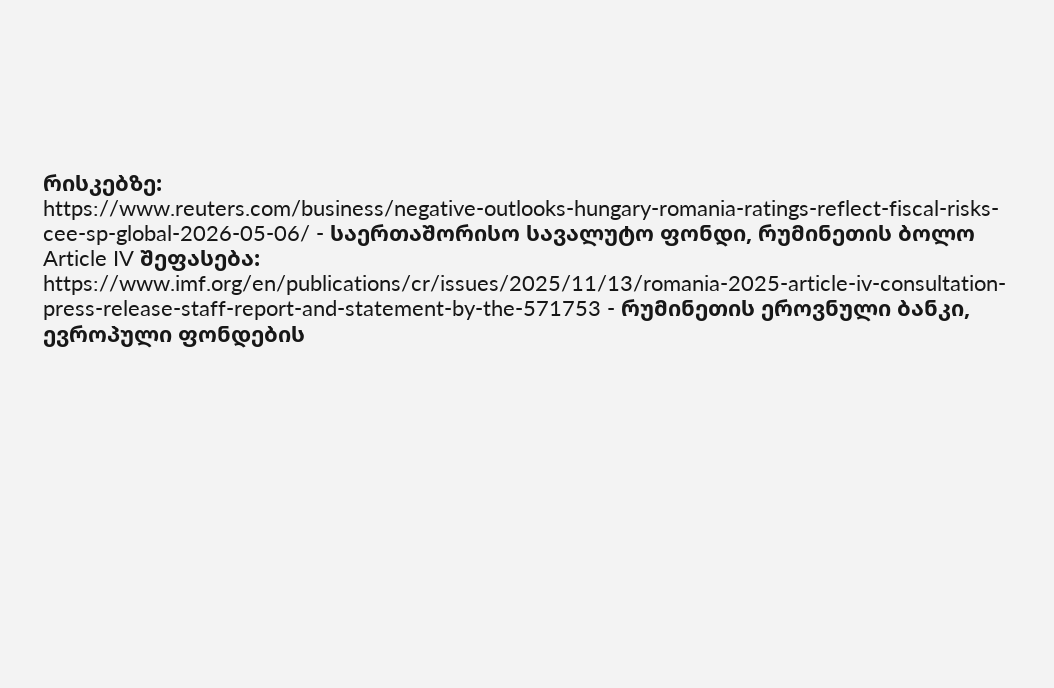რისკებზე:
https://www.reuters.com/business/negative-outlooks-hungary-romania-ratings-reflect-fiscal-risks-cee-sp-global-2026-05-06/ - საერთაშორისო სავალუტო ფონდი, რუმინეთის ბოლო Article IV შეფასება:
https://www.imf.org/en/publications/cr/issues/2025/11/13/romania-2025-article-iv-consultation-press-release-staff-report-and-statement-by-the-571753 - რუმინეთის ეროვნული ბანკი, ევროპული ფონდების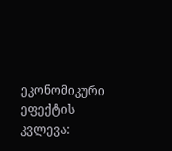ეკონომიკური ეფექტის კვლევა: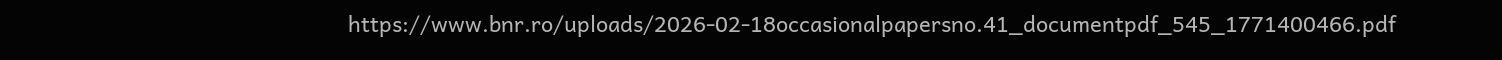https://www.bnr.ro/uploads/2026-02-18occasionalpapersno.41_documentpdf_545_1771400466.pdf